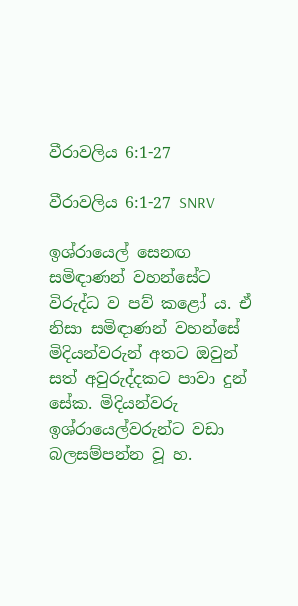වීරාවලිය 6:1-27

වීරාවලිය 6:1-27 SNRV

ඉශ්රායෙල් සෙනඟ සමිඳාණන් වහන්සේට විරුද්ධ ව පව් කළෝ ය. ඒ නිසා සමිඳාණන් වහන්සේ මිදියන්වරුන් අතට ඔවුන් සත් අවුරුද්දකට පාවා දුන් සේක. මිදියන්වරු ඉශ්රායෙල්වරුන්ට වඩා බලසම්පන්න වූ හ.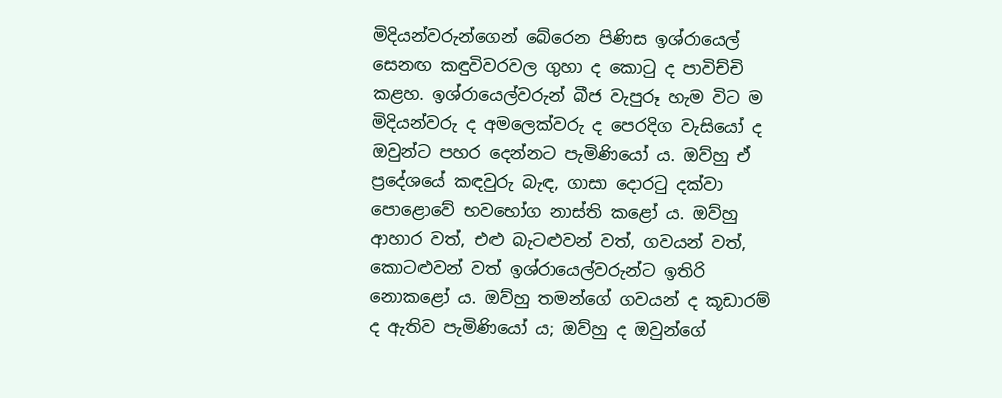මිදියන්වරුන්ගෙන් බේරෙන පිණිස ඉශ්රායෙල් සෙනඟ කඳුවිවරවල ගුහා ද කොටු ද පාවිච්චි කළහ. ඉශ්රායෙල්වරුන් බීජ වැපුරූ හැම විට ම මිදියන්වරු ද අමලෙක්වරු ද පෙරදිග වැසියෝ ද ඔවුන්ට පහර දෙන්නට පැමිණියෝ ය. ඔව්හු ඒ ප්‍රදේශයේ කඳවුරු බැඳ, ගාසා දොරටු දක්වා පොළොවේ භවභෝග නාස්ති කළෝ ය. ඔව්හු ආහාර වත්, එළු බැටළුවන් වත්, ගවයන් වත්, කොටළුවන් වත් ඉශ්රායෙල්වරුන්ට ඉතිරි නොකළෝ ය. ඔව්හු තමන්ගේ ගවයන් ද කූඩාරම් ද ඇතිව පැමිණියෝ ය; ඔව්හු ද ඔවුන්ගේ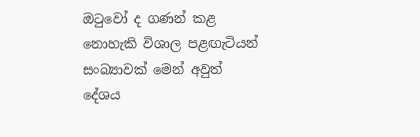ඔටුවෝ ද ගණන් කළ නොහැකි විශාල පළඟැටියන් සංබ්‍යාවක් මෙන් අවුත් දේශය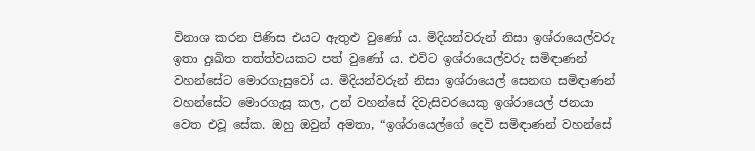විනාශ කරන පිණිස එයට ඇතුළු වුණෝ ය. මිදියන්වරුන් නිසා ඉශ්රායෙල්වරු ඉතා දුඃඛිත තත්ත්වයකට පත් වුණෝ ය. එවිට ඉශ්රායෙල්වරු සමිඳාණන් වහන්සේට මොරගැසුවෝ ය. මිදියන්වරුන් නිසා ඉශ්රායෙල් සෙනඟ සමිඳාණන් වහන්සේට මොරගැසූ කල, උන් වහන්සේ දිවැසිවරයෙකු ඉශ්රායෙල් ජනයා වෙත එවූ සේක. ඔහු ඔවුන් අමතා, “ඉශ්රායෙල්ගේ දෙවි සමිඳාණන් වහන්සේ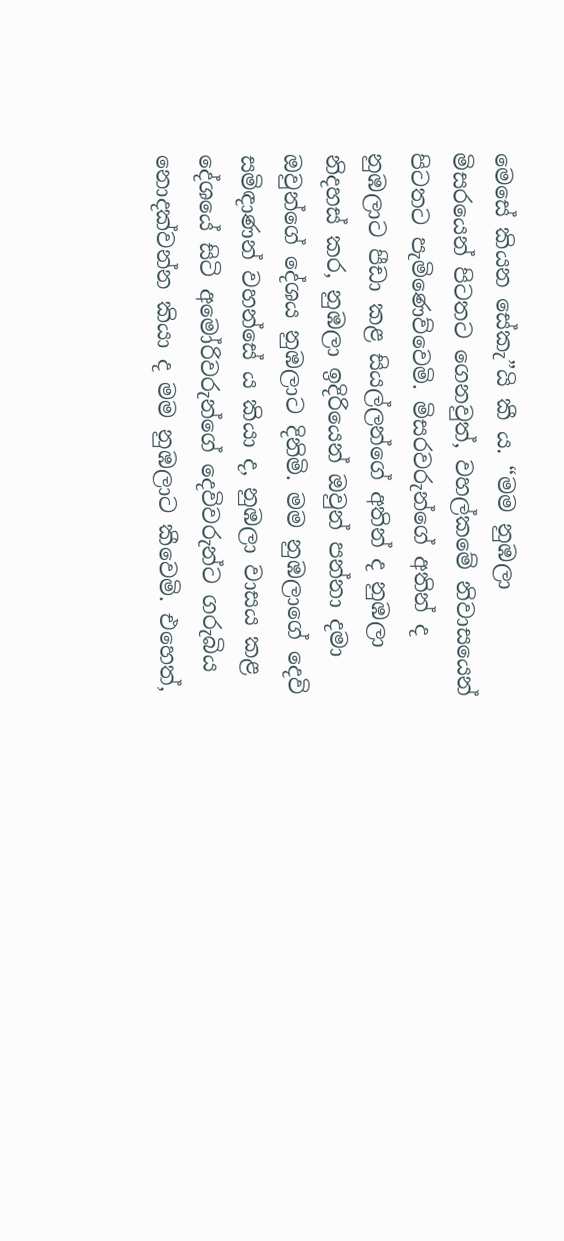මෙසේ කියන සේකැ”යි කී ය. “මම නුඹලා මිසරයෙන් පිටතට ගෙනවුත්, වහල්කමේ නිවාසයෙන් පිටතට පැමිණෙව්වෙමි. මිසරවරුන්ගේ අතින් ද නුඹලාට පීඩා කළ සියල්ලන්ගේ අතින් ද නුඹලා නිදහස් කර, නුඹලා ඉදිරියෙන් ඔවුන් පන්නා දමා ඔවුන්ගේ දේශය නුඹලාට දිනිමි. මම නුඹලාගේ දෙවි සමිඳාණන් වහන්සේ ය කියා ද, නුඹලා වාසය කළ දේශයේ සිටි අමෝරිවරුන්ගේ දෙවිවරුන්ට ගරුබිය නොදක්වන්න කියා ද මම නුඹලාට කීවෙමි. එහෙත්,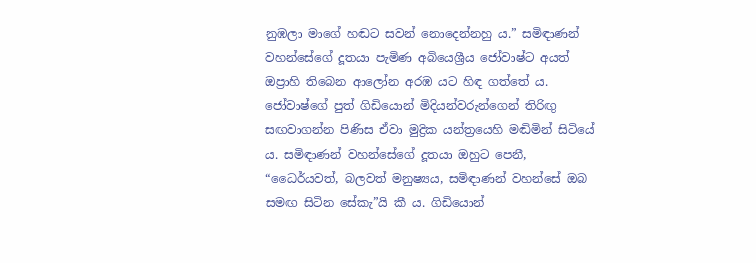නුඹලා මාගේ හඬට සවන් නොදෙන්නහු ය.” සමිඳාණන් වහන්සේගේ දූතයා පැමිණ අබියෙශ්‍රීය ජෝවාෂ්ට අයත් ඔප්‍රාහි තිබෙන ආලෝන අරඹ යට හිඳ ගත්තේ ය. ජෝවාෂ්ගේ පුත් ගිඩියොන් මිදියන්වරුන්ගෙන් තිරිඟු සඟවාගන්න පිණිස ඒවා මුද්‍රික යන්ත්‍රයෙහි මඬිමින් සිටියේ ය. සමිඳාණන් වහන්සේගේ දූතයා ඔහුට පෙනී, “ධෛර්යවත්, බලවත් මනුෂ්‍යය, සමිඳාණන් වහන්සේ ඔබ සමඟ සිටින සේකැ”යි කී ය. ගිඩියොන්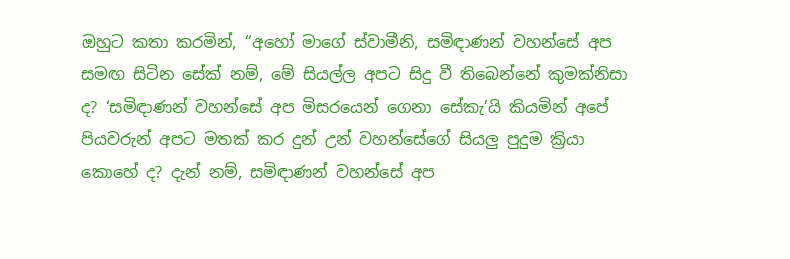ඔහුට කතා කරමින්, “අහෝ මාගේ ස්වාමීනි, සමිඳාණන් වහන්සේ අප සමඟ සිටින සේක් නම්, මේ සියල්ල අපට සිදු වී තිබෙන්නේ කුමක්නිසා ද? ‘සමිඳාණන් වහන්සේ අප මිසරයෙන් ගෙනා සේකැ’යි කියමින් අපේ පියවරුන් අපට මතක් කර දුන් උන් වහන්සේගේ සියලු පුදුම ක්‍රියා කොහේ ද? දැන් නම්, සමිඳාණන් වහන්සේ අප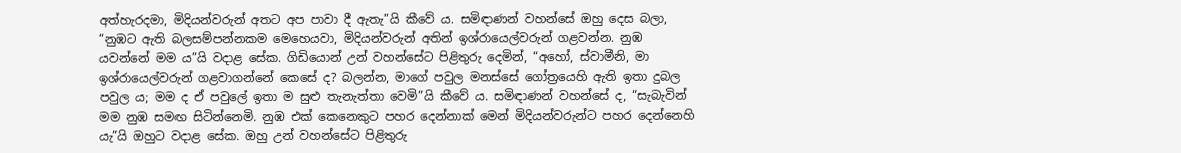අත්හැරදමා, මිදියන්වරුන් අතට අප පාවා දී ඇතැ”යි කීවේ ය. සමිඳාණන් වහන්සේ ඔහු දෙස බලා, “නුඹට ඇති බලසම්පන්නකම මෙහෙයවා, මිදියන්වරුන් අතින් ඉශ්රායෙල්වරුන් ගළවන්න. නුඹ යවන්නේ මම ය”යි වදාළ සේක. ගිඩියොන් උන් වහන්සේට පිළිතුරු දෙමින්, “අහෝ, ස්වාමීනි, මා ඉශ්රායෙල්වරුන් ගළවාගන්නේ කෙසේ ද? බලන්න, මාගේ පවුල මනස්සේ ගෝත්‍රයෙහි ඇති ඉතා දුබල පවුල ය; මම ද ඒ පවුලේ ඉතා ම සුළු තැනැත්තා වෙමි”යි කීවේ ය. සමිඳාණන් වහන්සේ ද, “සැබැවින් මම නුඹ සමඟ සිටින්නෙමි. නුඹ එක් කෙනෙකුට පහර දෙන්නාක් මෙන් මිදියන්වරුන්ට පහර දෙන්නෙහි යැ”යි ඔහුට වදාළ සේක. ඔහු උන් වහන්සේට පිළිතුරු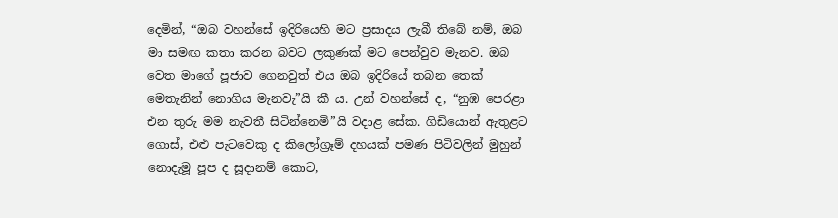දෙමින්, “ඔබ වහන්සේ ඉදිරියෙහි මට ප්‍රසාදය ලැබී තිබේ නම්, ඔබ මා සමඟ කතා කරන බවට ලකුණක් මට පෙන්වුව මැනව. ඔබ වෙත මාගේ පූජාව ගෙනවුත් එය ඔබ ඉදිරියේ තබන තෙක් මෙතැනින් නොගිය මැනවැ”යි කී ය. උන් වහන්සේ ද, “නුඹ පෙරළා එන තුරු මම නැවතී සිටින්නෙමි”යි වදාළ සේක. ගිඩියොන් ඇතුළට ගොස්, එළු පැටවෙකු ද කිලෝග්‍රෑම් දහයක් පමණ පිටිවලින් මුහුන් නොදැමූ පූප ද සූදානම් කොට,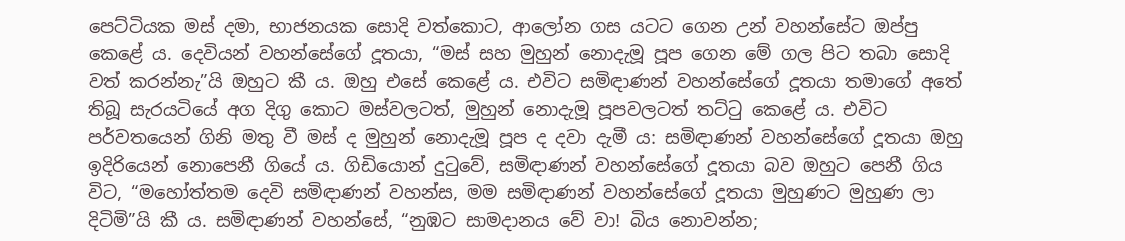පෙට්ටියක මස් දමා, භාජනයක සොදි වත්කොට, ආලෝන ගස යටට ගෙන උන් වහන්සේට ඔප්පු කෙළේ ය. දෙවියන් වහන්සේගේ දූතයා, “මස් සහ මුහුන් නොදැමූ පූප ගෙන මේ ගල පිට තබා සොදි වත් කරන්නැ”යි ඔහුට කී ය. ඔහු එසේ කෙළේ ය. එවිට සමිඳාණන් වහන්සේගේ දූතයා තමාගේ අතේ තිබූ සැරයටියේ අග දිගු කොට මස්වලටත්, මුහුන් නොදැමූ පූපවලටත් තට්ටු කෙළේ ය. එවිට පර්වතයෙන් ගිනි මතු වී මස් ද මුහුන් නොදැමූ පූප ද දවා දැමී ය: සමිඳාණන් වහන්සේගේ දූතයා ඔහු ඉදිරියෙන් නොපෙනී ගියේ ය. ගිඩියොන් දුටුවේ, සමිඳාණන් වහන්සේගේ දූතයා බව ඔහුට පෙනී ගිය විට, “මහෝත්තම දෙවි සමිඳාණන් වහන්ස, මම සමිඳාණන් වහන්සේගේ දූතයා මුහුණට මුහුණ ලා දිටිමි”යි කී ය. සමිඳාණන් වහන්සේ, “නුඹට සාමදානය වේ වා! බිය නොවන්න;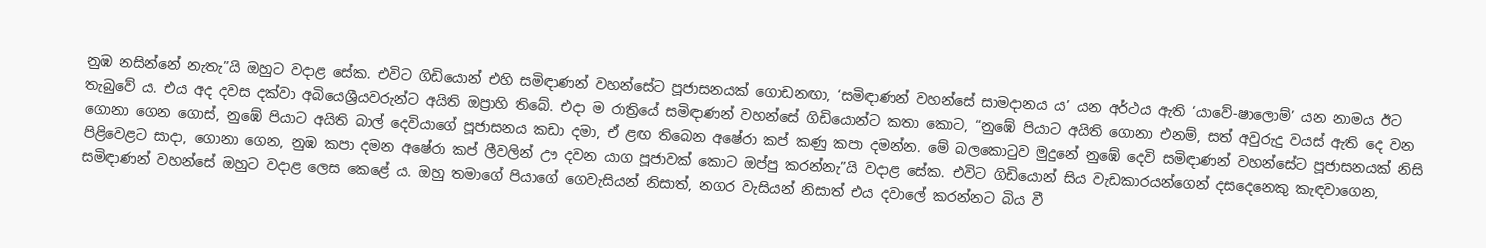නුඹ නසින්නේ නැතැ”යි ඔහුට වදාළ සේක. එවිට ගිඩියොන් එහි සමිඳාණන් වහන්සේට පූජාසනයක් ගොඩනඟා, ‘සමිඳාණන් වහන්සේ සාමදානය ය’ යන අර්ථය ඇති ‘යාවේ-ෂාලොම්’ යන නාමය ඊට තැබුවේ ය. එය අද දවස දක්වා අබියෙශ්‍රීයවරුන්ට අයිති ඔප්‍රාහි තිබේ. එදා ම රාත්‍රියේ සමිඳාණන් වහන්සේ ගිඩියොන්ට කතා කොට, “නුඹේ පියාට අයිති ගොනා එනම්, සත් අවුරුදු වයස් ඇති දෙ වන ගොනා ගෙන ගොස්, නුඹේ පියාට අයිති බාල් දෙවියාගේ පූජාසනය කඩා දමා, ඒ ළඟ තිබෙන අෂේරා කප් කණු කපා දමන්න. මේ බලකොටුව මුදුනේ නුඹේ දෙවි සමිඳාණන් වහන්සේට පූජාසනයක් නිසි පිළිවෙළට සාදා, ගොනා ගෙන, නුඹ කපා දමන අෂේරා කප් ලීවලින් ඌ දවන යාග පූජාවක් කොට ඔප්පු කරන්නැ”යි වදාළ සේක. එවිට ගිඩියොන් සිය වැඩකාරයන්ගෙන් දසදෙනෙකු කැඳවාගෙන, සමිඳාණන් වහන්සේ ඔහුට වදාළ ලෙස කෙළේ ය. ඔහු තමාගේ පියාගේ ගෙවැසියන් නිසාත්, නගර වැසියන් නිසාත් එය දවාලේ කරන්නට බිය වී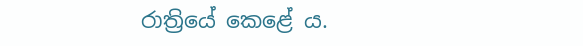රාත්‍රියේ කෙළේ ය.